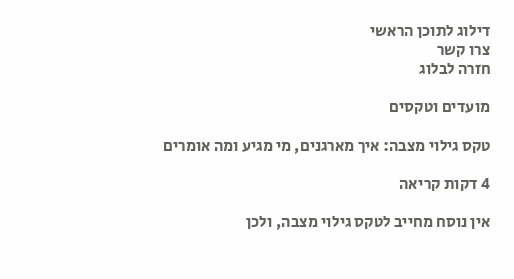דילוג לתוכן הראשי
צרו קשר
חזרה לבלוג

מועדים וטקסים

טקס גילוי מצבה: איך מארגנים, מי מגיע ומה אומרים

4 דקות קריאה

אין נוסח מחייב לטקס גילוי מצבה, ולכן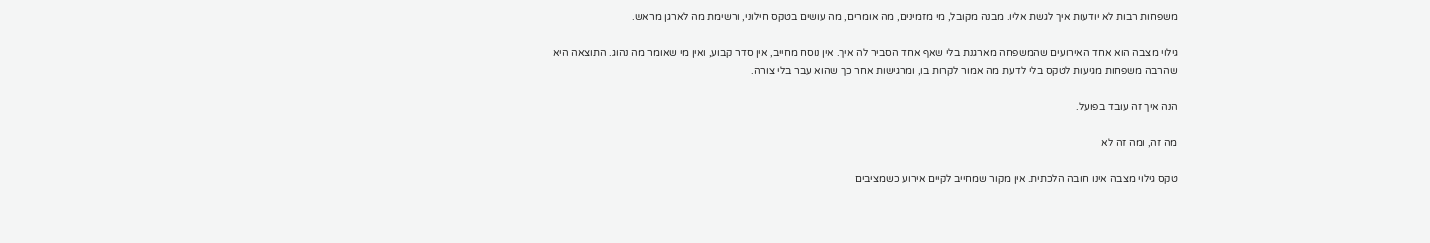משפחות רבות לא יודעות איך לגשת אליו. מבנה מקובל, מי מזמינים, מה אומרים, מה עושים בטקס חילוני, ורשימת מה לארגן מראש.

גילוי מצבה הוא אחד האירועים שהמשפחה מארגנת בלי שאף אחד הסביר לה איך. אין נוסח מחייב, אין סדר קבוע, ואין מי שאומר מה נהוג. התוצאה היא שהרבה משפחות מגיעות לטקס בלי לדעת מה אמור לקרות בו, ומרגישות אחר כך שהוא עבר בלי צורה.

הנה איך זה עובד בפועל.

מה זה, ומה זה לא

טקס גילוי מצבה אינו חובה הלכתית. אין מקור שמחייב לקיים אירוע כשמציבים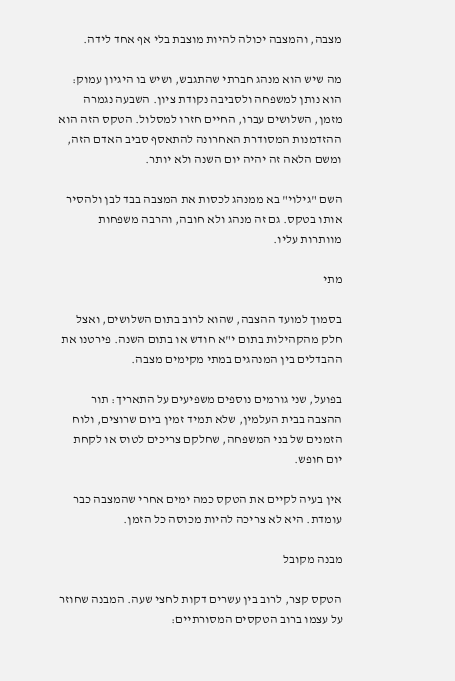מצבה, והמצבה יכולה להיות מוצבת בלי אף אחד לידה.

מה שיש הוא מנהג חברתי שהתגבש, ושיש בו היגיון עמוק: הוא נותן למשפחה ולסביבה נקודת ציון. השבעה נגמרה מזמן, השלושים עברו, החיים חזרו למסלול. הטקס הזה הוא ההזדמנות המסודרת האחרונה להתאסף סביב האדם הזה, ומשם הלאה זה יהיה יום השנה ולא יותר.

השם "גילוי" בא ממנהג לכסות את המצבה בבד לבן ולהסיר אותו בטקס. גם זה מנהג ולא חובה, והרבה משפחות מוותרות עליו.

מתי

בסמוך למועד ההצבה, שהוא לרוב בתום השלושים, ואצל חלק מהקהילות בתום י"א חודש או בתום השנה. פירטנו את ההבדלים בין המנהגים במתי מקימים מצבה.

בפועל, שני גורמים נוספים משפיעים על התאריך: תור ההצבה בבית העלמין, שלא תמיד זמין ביום שרוצים, ולוח הזמנים של בני המשפחה, שחלקם צריכים לטוס או לקחת יום חופש.

אין בעיה לקיים את הטקס כמה ימים אחרי שהמצבה כבר עומדת. היא לא צריכה להיות מכוסה כל הזמן.

מבנה מקובל

הטקס קצר, לרוב בין עשרים דקות לחצי שעה. המבנה שחוזר על עצמו ברוב הטקסים המסורתיים: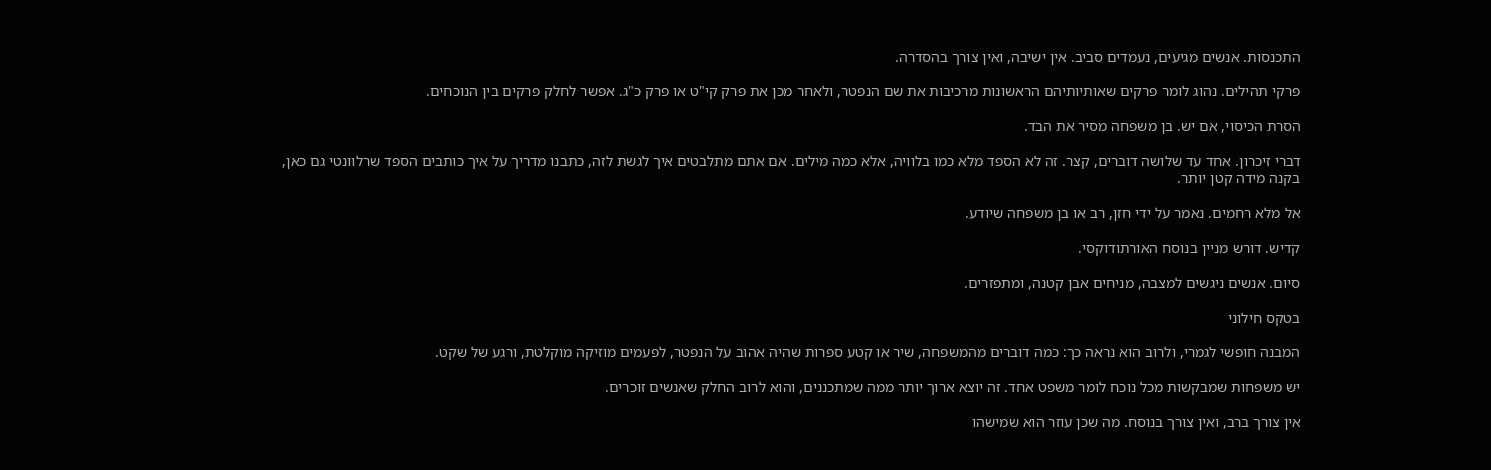התכנסות. אנשים מגיעים, נעמדים סביב. אין ישיבה, ואין צורך בהסדרה.

פרקי תהילים. נהוג לומר פרקים שאותיותיהם הראשונות מרכיבות את שם הנפטר, ולאחר מכן את פרק קי"ט או פרק כ"ג. אפשר לחלק פרקים בין הנוכחים.

הסרת הכיסוי, אם יש. בן משפחה מסיר את הבד.

דברי זיכרון. אחד עד שלושה דוברים, קצר. זה לא הספד מלא כמו בלוויה, אלא כמה מילים. אם אתם מתלבטים איך לגשת לזה, כתבנו מדריך על איך כותבים הספד שרלוונטי גם כאן, בקנה מידה קטן יותר.

אל מלא רחמים. נאמר על ידי חזן, רב או בן משפחה שיודע.

קדיש. דורש מניין בנוסח האורתודוקסי.

סיום. אנשים ניגשים למצבה, מניחים אבן קטנה, ומתפזרים.

בטקס חילוני

המבנה חופשי לגמרי, ולרוב הוא נראה כך: כמה דוברים מהמשפחה, שיר או קטע ספרות שהיה אהוב על הנפטר, לפעמים מוזיקה מוקלטת, ורגע של שקט.

יש משפחות שמבקשות מכל נוכח לומר משפט אחד. זה יוצא ארוך יותר ממה שמתכננים, והוא לרוב החלק שאנשים זוכרים.

אין צורך ברב, ואין צורך בנוסח. מה שכן עוזר הוא שמישהו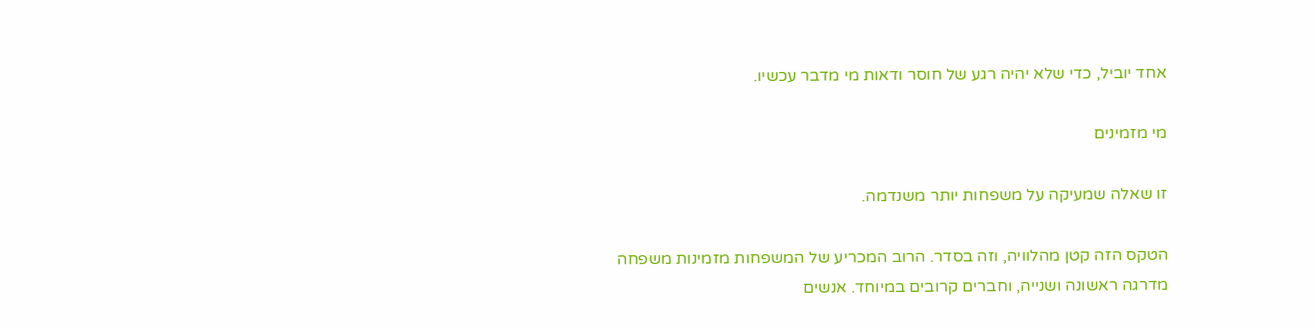אחד יוביל, כדי שלא יהיה רגע של חוסר ודאות מי מדבר עכשיו.

מי מזמינים

זו שאלה שמעיקה על משפחות יותר משנדמה.

הטקס הזה קטן מהלוויה, וזה בסדר. הרוב המכריע של המשפחות מזמינות משפחה מדרגה ראשונה ושנייה, וחברים קרובים במיוחד. אנשים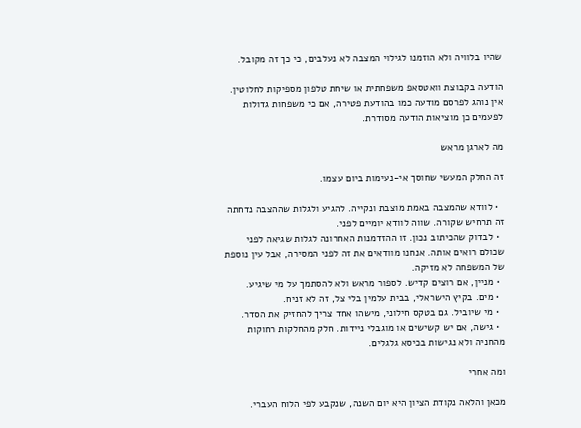שהיו בלוויה ולא הוזמנו לגילוי המצבה לא נעלבים, כי כך זה מקובל.

הודעה בקבוצת וואטסאפ משפחתית או שיחת טלפון מספיקות לחלוטין. אין נוהג לפרסם מודעה כמו בהודעת פטירה, אם כי משפחות גדולות לפעמים כן מוציאות הודעה מסודרת.

מה לארגן מראש

זה החלק המעשי שחוסך אי-נעימות ביום עצמו.

  • לוודא שהמצבה באמת מוצבת ונקייה. להגיע ולגלות שההצבה נדחתה זה תרחיש שקורה. שווה לוודא יומיים לפני.
  • לבדוק שהכיתוב נכון. זו ההזדמנות האחרונה לגלות שגיאה לפני שכולם רואים אותה. אנחנו מוודאים את זה לפני המסירה, אבל עין נוספת של המשפחה לא מזיקה.
  • מניין, אם רוצים קדיש. לספור מראש ולא להסתמך על מי שיגיע.
  • מים. בקיץ הישראלי, בבית עלמין בלי צל, זה לא זניח.
  • מי שיוביל. גם בטקס חילוני, מישהו אחד צריך להחזיק את הסדר.
  • גישה, אם יש קשישים או מוגבלי ניידות. חלק מהחלקות רחוקות מהחניה ולא נגישות בכיסא גלגלים.

ומה אחרי

מכאן והלאה נקודת הציון היא יום השנה, שנקבע לפי הלוח העברי.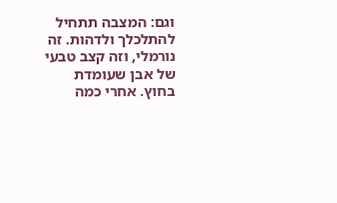וגם: המצבה תתחיל להתלכלך ולדהות. זה נורמלי, וזה קצב טבעי של אבן שעומדת בחוץ. אחרי כמה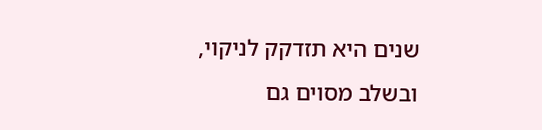שנים היא תזדקק לניקוי, ובשלב מסוים גם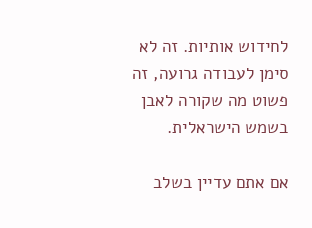לחידוש אותיות. זה לא סימן לעבודה גרועה, זה פשוט מה שקורה לאבן בשמש הישראלית.

אם אתם עדיין בשלב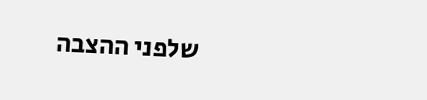שלפני ההצבה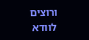ורוצים לוודא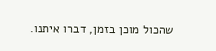שהכול מוכן בזמן, דברו איתנו.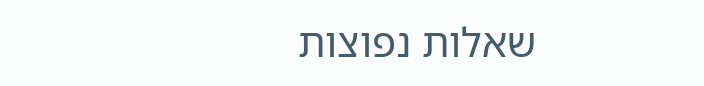שאלות נפוצות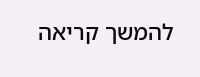להמשך קריאה